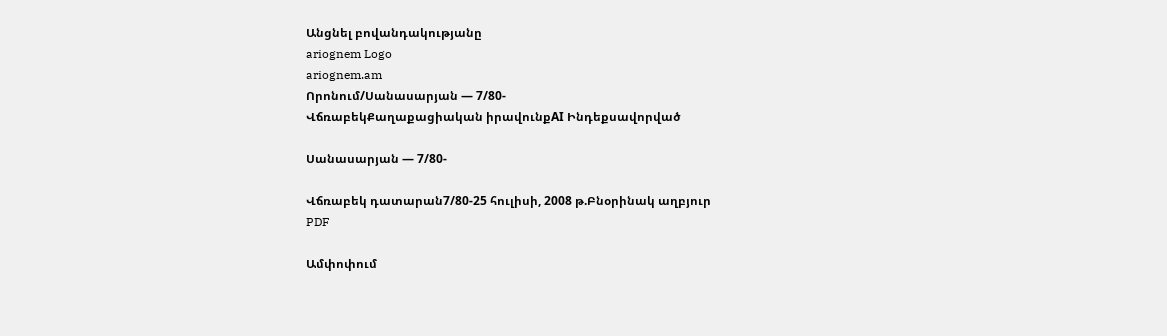Անցնել բովանդակությանը
ariognem Logo
ariognem.am
Որոնում/Սանասարյան — 7/80-
ՎճռաբեկՔաղաքացիական իրավունքAI Ինդեքսավորված

Սանասարյան — 7/80-

Վճռաբեկ դատարան7/80-25 հուլիսի, 2008 թ.Բնօրինակ աղբյուր
PDF

Ամփոփում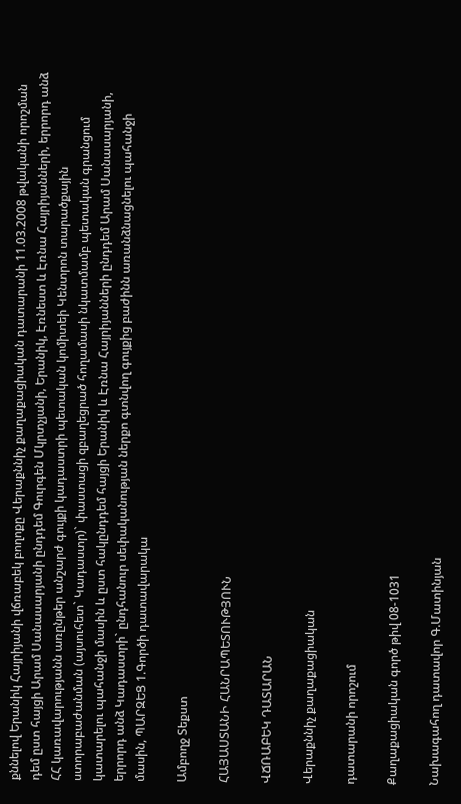քննելով Երանիկ Հայրիյանի վճռաբեկ բողոքը Վերաքննիչ քաղաքացիական դատարանի 11.03.2008 թվականի որոշման դեմ ըստ հայցի Արամ Սանասարյանի ընդդեմ Գուրգեն Մկրտչյանի, Երանիկ, Էռնեստ և Էռնա Հայրիյանների, երրորդ անձ ՀՀ կառավարությանն առընթեր անշարժ գույքի կադաստրի պետական կոմիտեի Կենտրոն տարածքային ստորաբաժանման (այսուհետ` Կադաստր)` փաստացի զբաղեցրած հողամասի նկատմամբ պետական գրանցում կատարելու պահանջի մասին և ըստ հակընդդեմ հայցի Երանիկ և Էռնա Հայրիյանների ընդդեմ Արամ Սանասարյանի, երրորդ անձ Կադաստրի` ընդհանուր սեփականության ներքո գտնվող գույքից բաժինն առանձնացնելու պահանջի մասին, ՊԱՐԶԵՑ 1.Գործի դատավարակա

Ամբողջ Տեքստ

ՀԱՅԱՍՏԱՆԻ ՀԱՆՐԱՊԵՏՈՒԹՅՈՒՆ

ՎՃՌԱԲԵԿ ԴԱՏԱՐԱՆ

Վերաքննիչ քաղաքացիական

դատարանի որոշում

Քաղաքացիական գործ թիվ 08-1031

Նախագահող դատավոր Գ.Մատինյան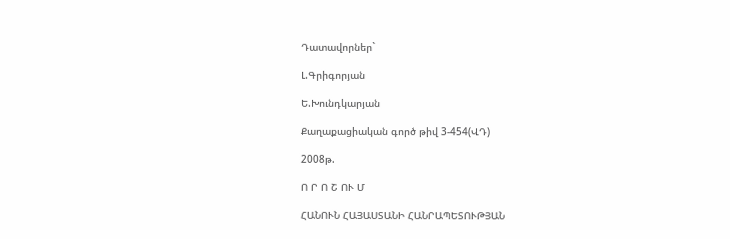Դատավորներ`

Լ.Գրիգորյան

Ե.Խունդկարյան

Քաղաքացիական գործ թիվ 3-454(ՎԴ)

2008թ.

Ո Ր Ո Շ ՈՒ Մ

ՀԱՆՈՒՆ ՀԱՅԱՍՏԱՆԻ ՀԱՆՐԱՊԵՏՈՒԹՅԱՆ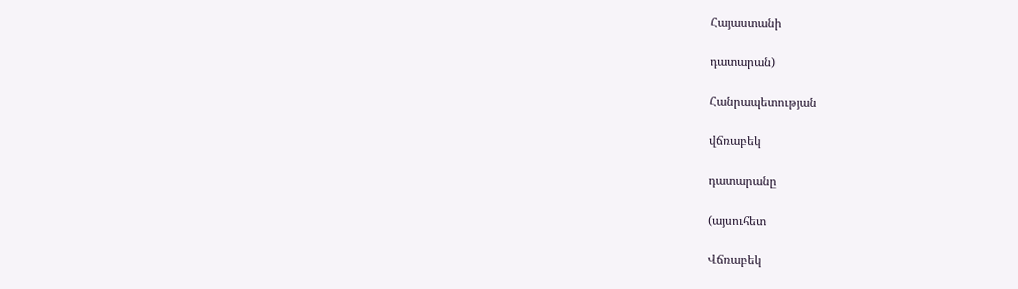Հայաստանի

դատարան)

Հանրապետության

վճռաբեկ

դատարանը

(այսուհետ

Վճռաբեկ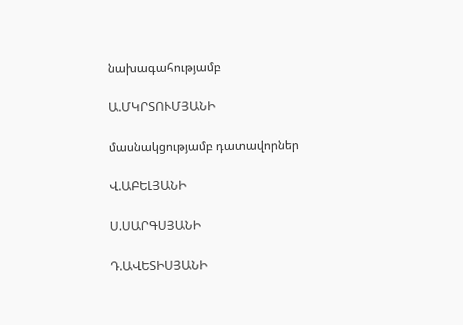նախագահությամբ

Ա.ՄԿՐՏՈՒՄՅԱՆԻ

մասնակցությամբ դատավորներ

Վ.ԱԲԵԼՅԱՆԻ

Ս.ՍԱՐԳՍՅԱՆԻ

Դ.ԱՎԵՏԻՍՅԱՆԻ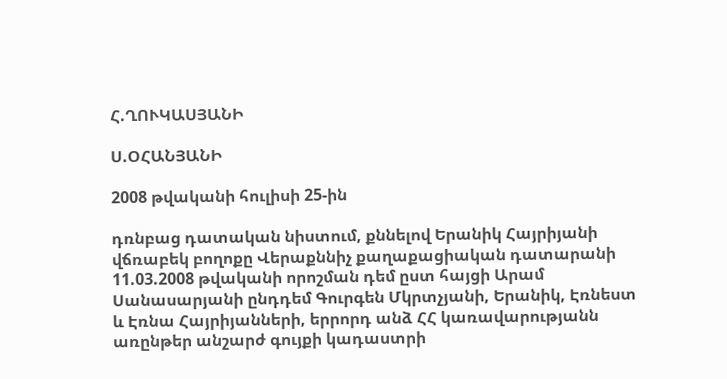Հ.ՂՈՒԿԱՍՅԱՆԻ

Ս.ՕՀԱՆՅԱՆԻ

2008 թվականի հուլիսի 25-ին

դռնբաց դատական նիստում, քննելով Երանիկ Հայրիյանի վճռաբեկ բողոքը Վերաքննիչ քաղաքացիական դատարանի 11.03.2008 թվականի որոշման դեմ ըստ հայցի Արամ Սանասարյանի ընդդեմ Գուրգեն Մկրտչյանի, Երանիկ, Էռնեստ և Էռնա Հայրիյանների, երրորդ անձ ՀՀ կառավարությանն առընթեր անշարժ գույքի կադաստրի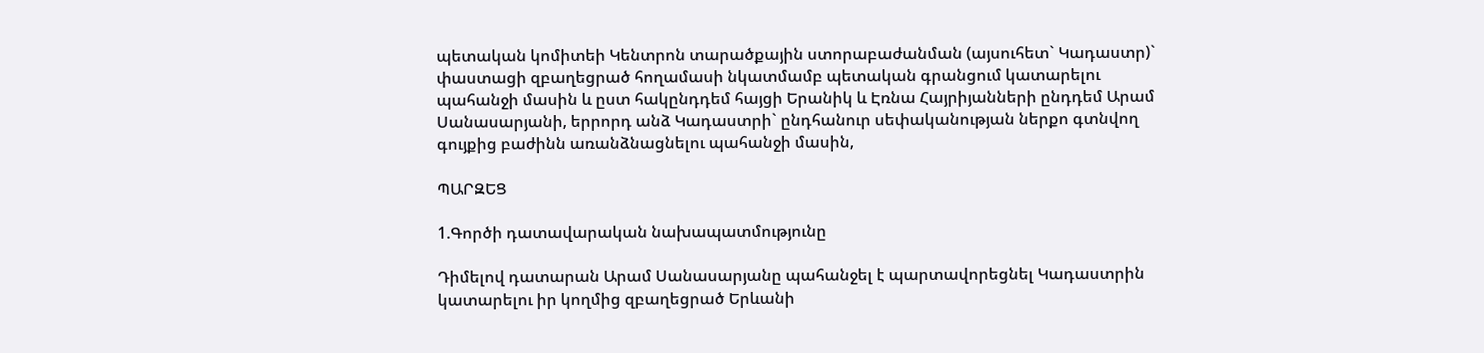պետական կոմիտեի Կենտրոն տարածքային ստորաբաժանման (այսուհետ` Կադաստր)` փաստացի զբաղեցրած հողամասի նկատմամբ պետական գրանցում կատարելու պահանջի մասին և ըստ հակընդդեմ հայցի Երանիկ և Էռնա Հայրիյանների ընդդեմ Արամ Սանասարյանի, երրորդ անձ Կադաստրի` ընդհանուր սեփականության ներքո գտնվող գույքից բաժինն առանձնացնելու պահանջի մասին,

ՊԱՐԶԵՑ

1.Գործի դատավարական նախապատմությունը

Դիմելով դատարան Արամ Սանասարյանը պահանջել է պարտավորեցնել Կադաստրին կատարելու իր կողմից զբաղեցրած Երևանի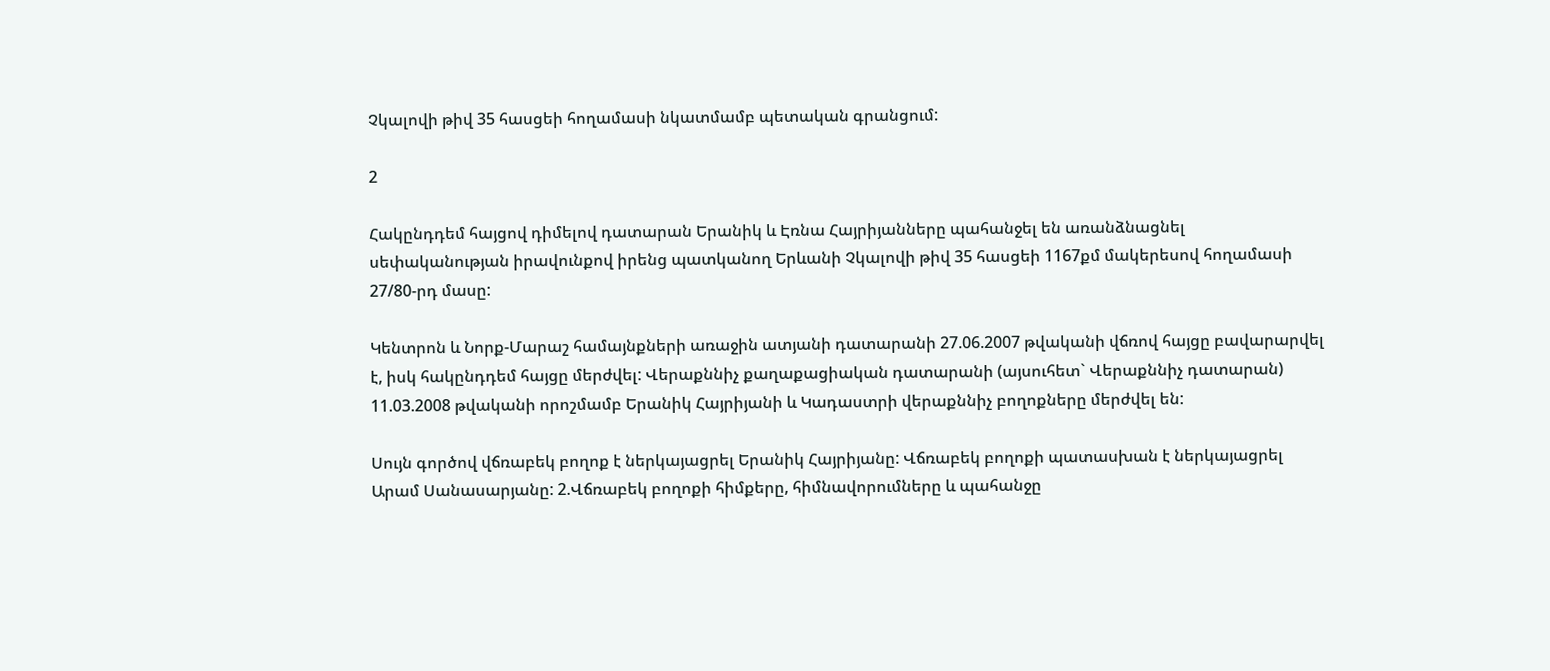Չկալովի թիվ 35 հասցեի հողամասի նկատմամբ պետական գրանցում:

2

Հակընդդեմ հայցով դիմելով դատարան Երանիկ և Էռնա Հայրիյանները պահանջել են առանձնացնել սեփականության իրավունքով իրենց պատկանող Երևանի Չկալովի թիվ 35 հասցեի 1167քմ մակերեսով հողամասի 27/80-րդ մասը:

Կենտրոն և Նորք-Մարաշ համայնքների առաջին ատյանի դատարանի 27.06.2007 թվականի վճռով հայցը բավարարվել է, իսկ հակընդդեմ հայցը մերժվել: Վերաքննիչ քաղաքացիական դատարանի (այսուհետ` Վերաքննիչ դատարան) 11.03.2008 թվականի որոշմամբ Երանիկ Հայրիյանի և Կադաստրի վերաքննիչ բողոքները մերժվել են:

Սույն գործով վճռաբեկ բողոք է ներկայացրել Երանիկ Հայրիյանը: Վճռաբեկ բողոքի պատասխան է ներկայացրել Արամ Սանասարյանը: 2.Վճռաբեկ բողոքի հիմքերը, հիմնավորումները և պահանջը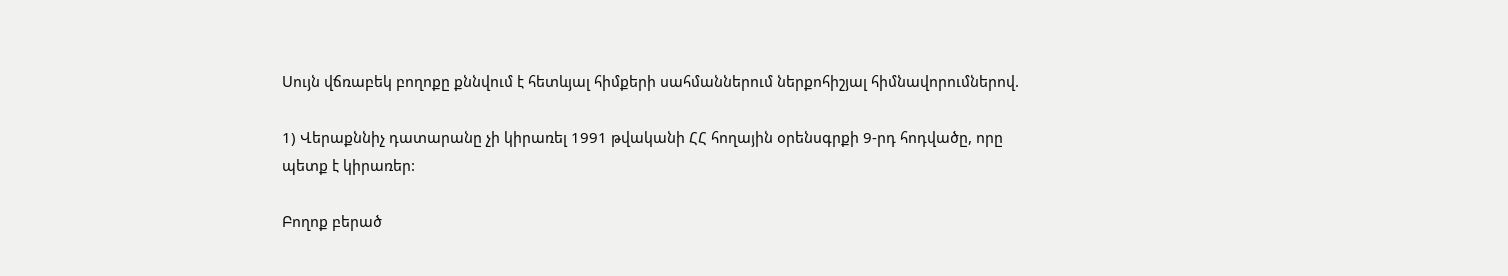Սույն վճռաբեկ բողոքը քննվում է հետևյալ հիմքերի սահմաններում ներքոհիշյալ հիմնավորումներով.

1) Վերաքննիչ դատարանը չի կիրառել 1991 թվականի ՀՀ հողային օրենսգրքի 9-րդ հոդվածը, որը պետք է կիրառեր:

Բողոք բերած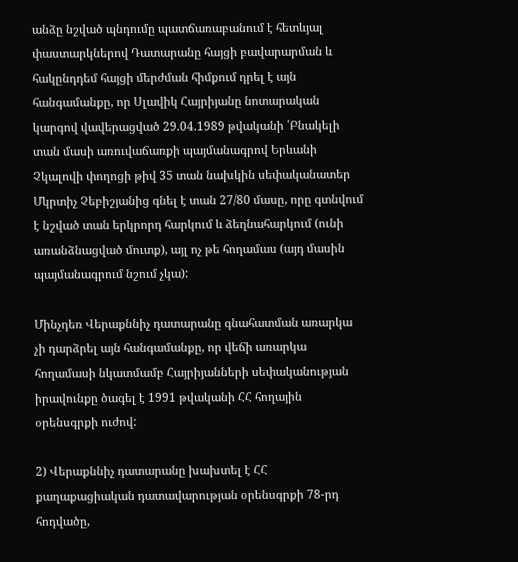անձը նշված պնդումը պատճառաբանում է հետևյալ փաստարկներով Դատարանը հայցի բավարարման և հակընդդեմ հայցի մերժման հիմքում դրել է այն հանգամանքը, որ Սլավիկ Հայրիյանը նոտարական կարգով վավերացված 29.04.1989 թվականի ՛Բնակելի տան մասի առուվաճառքի պայմանագրով Երևանի Չկալովի փողոցի թիվ 35 տան նախկին սեփականատեր Մկրտիչ Չեբիշյանից գնել է տան 27/80 մասը, որը գտնվում է նշված տան երկրորդ հարկում և ձեղնահարկում (ունի առանձնացված մուտք), այլ ոչ թե հողամաս (այդ մասին պայմանագրում նշում չկա):

Մինչդեռ Վերաքննիչ դատարանը գնահատման առարկա չի դարձրել այն հանգամանքը, որ վեճի առարկա հողամասի նկատմամբ Հայրիյանների սեփականության իրավունքը ծագել է 1991 թվականի ՀՀ հողային օրենսգրքի ուժով:

2) Վերաքննիչ դատարանը խախտել է ՀՀ քաղաքացիական դատավարության օրենսգրքի 78-րդ հոդվածը,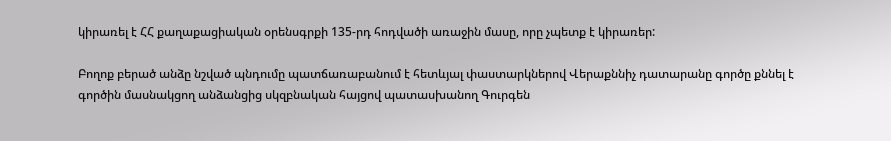կիրառել է ՀՀ քաղաքացիական օրենսգրքի 135-րդ հոդվածի առաջին մասը, որը չպետք է կիրառեր:

Բողոք բերած անձը նշված պնդումը պատճառաբանում է հետևյալ փաստարկներով Վերաքննիչ դատարանը գործը քննել է գործին մասնակցող անձանցից սկզբնական հայցով պատասխանող Գուրգեն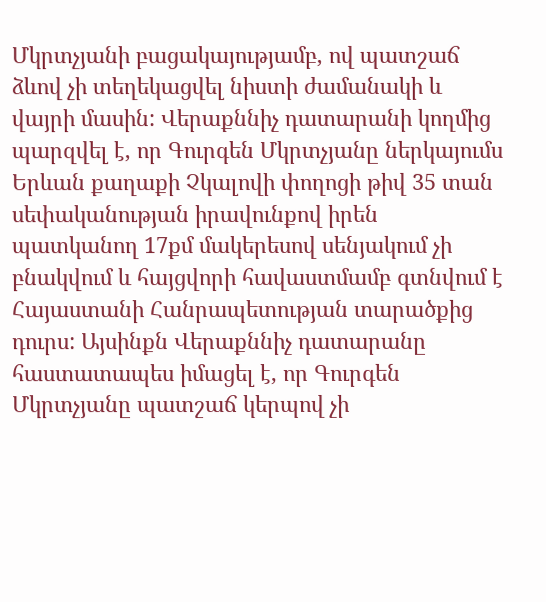Մկրտչյանի բացակայությամբ, ով պատշաճ ձևով չի տեղեկացվել նիստի ժամանակի և վայրի մասին: Վերաքննիչ դատարանի կողմից պարզվել է, որ Գուրգեն Մկրտչյանը ներկայումս Երևան քաղաքի Չկալովի փողոցի թիվ 35 տան սեփականության իրավունքով իրեն պատկանող 17քմ մակերեսով սենյակում չի բնակվում և հայցվորի հավաստմամբ գտնվում է Հայաստանի Հանրապետության տարածքից դուրս: Այսինքն Վերաքննիչ դատարանը հաստատապես իմացել է, որ Գուրգեն Մկրտչյանը պատշաճ կերպով չի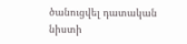ծանուցվել դատական նիստի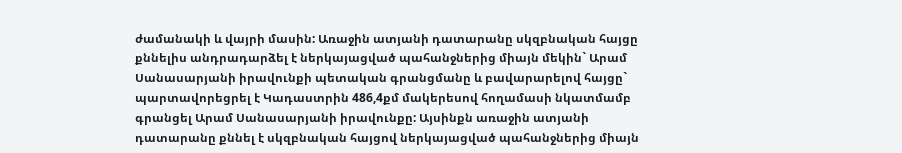ժամանակի և վայրի մասին: Առաջին ատյանի դատարանը սկզբնական հայցը քննելիս անդրադարձել է ներկայացված պահանջներից միայն մեկին` Արամ Սանասարյանի իրավունքի պետական գրանցմանը և բավարարելով հայցը` պարտավորեցրել է Կադաստրին 486,4քմ մակերեսով հողամասի նկատմամբ գրանցել Արամ Սանասարյանի իրավունքը: Այսինքն առաջին ատյանի դատարանը քննել է սկզբնական հայցով ներկայացված պահանջներից միայն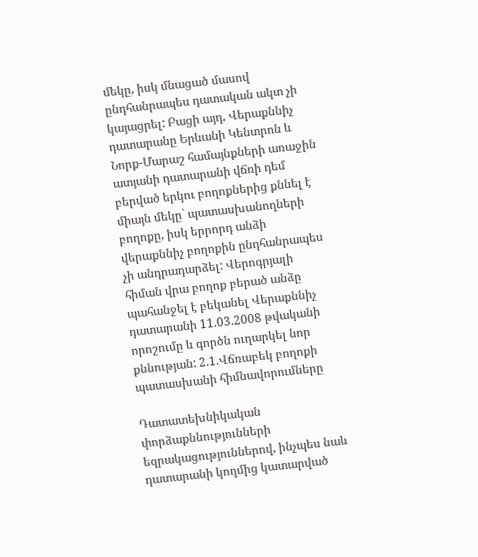մեկը, իսկ մնացած մասով ընդհանրապես դատական ակտ չի կայացրել: Բացի այդ, Վերաքննիչ դատարանը Երևանի Կենտրոն և Նորք-Մարաշ համայնքների առաջին ատյանի դատարանի վճռի դեմ բերված երկու բողոքներից քննել է միայն մեկը` պատասխանողների բողոքը, իսկ երրորդ անձի վերաքննիչ բողոքին ընդհանրապես չի անդրադարձել: Վերոգրյալի հիման վրա բողոք բերած անձը պահանջել է բեկանել Վերաքննիչ դատարանի 11.03.2008 թվականի որոշումը և գործն ուղարկել նոր քննության: 2.1.Վճռաբեկ բողոքի պատասխանի հիմնավորումները

Դատատեխնիկական փորձաքննությունների եզրակացություններով, ինչպես նաև դատարանի կողմից կատարված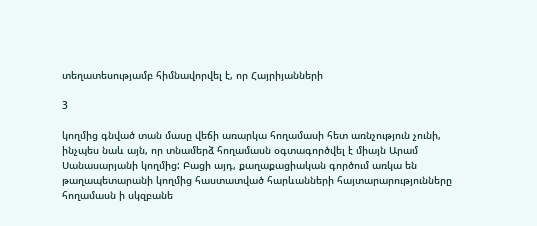տեղատեսությամբ հիմնավորվել է, որ Հայրիյանների

3

կողմից գնված տան մասը վեճի առարկա հողամասի հետ առնչություն չունի, ինչպես նաև այն, որ տնամերձ հողամասն օգտագործվել է միայն Արամ Սանասարյանի կողմից: Բացի այդ, քաղաքացիական գործում առկա են թաղապետարանի կողմից հաստատված հարևանների հայտարարությունները հողամասն ի սկզբանե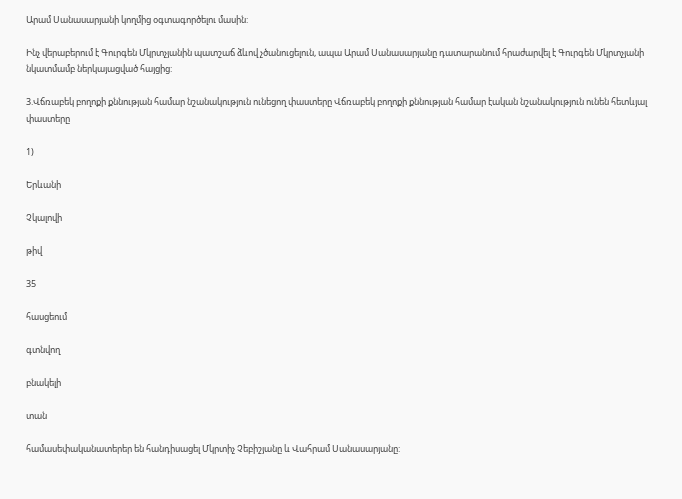Արամ Սանասարյանի կողմից օգտագործելու մասին:

Ինչ վերաբերում է Գուրգեն Մկրտչյանին պատշաճ ձևով չծանուցելուն, ապա Արամ Սանասարյանը դատարանում հրաժարվել է Գուրգեն Մկրտչյանի նկատմամբ ներկայացված հայցից:

3.Վճռաբեկ բողոքի քննության համար նշանակություն ունեցող փաստերը Վճռաբեկ բողոքի քննության համար էական նշանակություն ունեն հետևյալ փաստերը

1)

Երևանի

Չկալովի

թիվ

35

հասցեում

գտնվող

բնակելի

տան

համասեփականատերեր են հանդիսացել Մկրտիչ Չեբիշյանը և Վահրամ Սանասարյանը: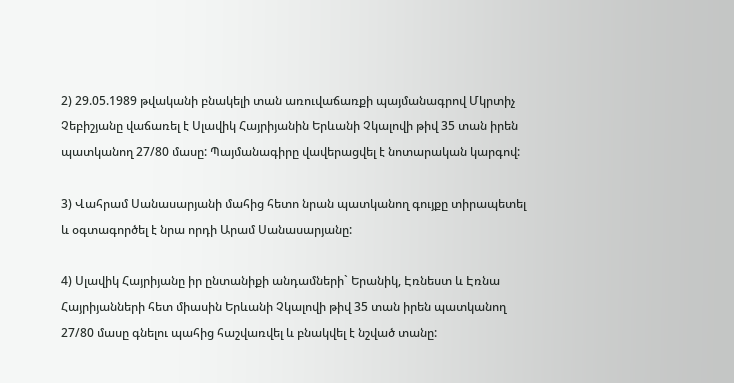2) 29.05.1989 թվականի բնակելի տան առուվաճառքի պայմանագրով Մկրտիչ Չեբիշյանը վաճառել է Սլավիկ Հայրիյանին Երևանի Չկալովի թիվ 35 տան իրեն պատկանող 27/80 մասը: Պայմանագիրը վավերացվել է նոտարական կարգով:

3) Վահրամ Սանասարյանի մահից հետո նրան պատկանող գույքը տիրապետել և օգտագործել է նրա որդի Արամ Սանասարյանը:

4) Սլավիկ Հայրիյանը իր ընտանիքի անդամների` Երանիկ, Էռնեստ և Էռնա Հայրիյանների հետ միասին Երևանի Չկալովի թիվ 35 տան իրեն պատկանող 27/80 մասը գնելու պահից հաշվառվել և բնակվել է նշված տանը: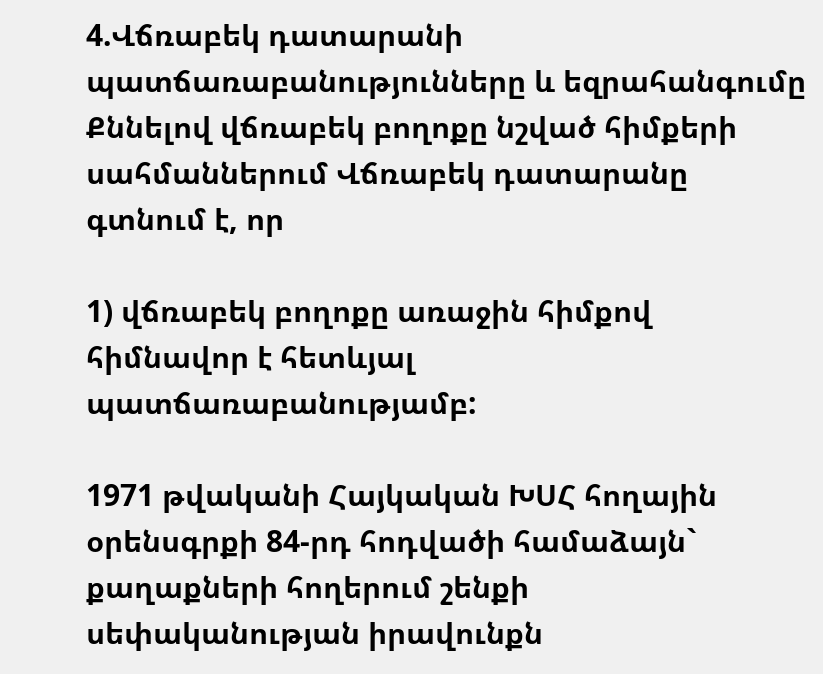4.Վճռաբեկ դատարանի պատճառաբանությունները և եզրահանգումը Քննելով վճռաբեկ բողոքը նշված հիմքերի սահմաններում Վճռաբեկ դատարանը գտնում է, որ

1) վճռաբեկ բողոքը առաջին հիմքով հիմնավոր է հետևյալ պատճառաբանությամբ:

1971 թվականի Հայկական ԽՍՀ հողային օրենսգրքի 84-րդ հոդվածի համաձայն` քաղաքների հողերում շենքի սեփականության իրավունքն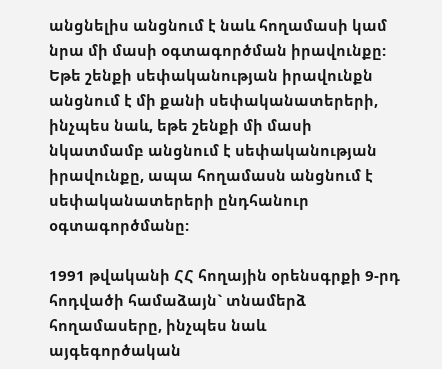անցնելիս անցնում է նաև հողամասի կամ նրա մի մասի օգտագործման իրավունքը: Եթե շենքի սեփականության իրավունքն անցնում է մի քանի սեփականատերերի, ինչպես նաև, եթե շենքի մի մասի նկատմամբ անցնում է սեփականության իրավունքը, ապա հողամասն անցնում է սեփականատերերի ընդհանուր օգտագործմանը:

1991 թվականի ՀՀ հողային օրենսգրքի 9-րդ հոդվածի համաձայն` տնամերձ հողամասերը, ինչպես նաև այգեգործական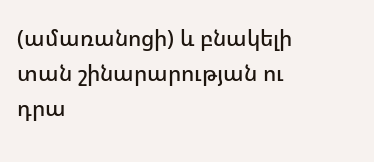(ամառանոցի) և բնակելի տան շինարարության ու դրա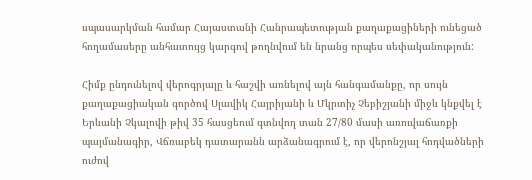սպասարկման համար Հայաստանի Հանրապետության քաղաքացիների ունեցած հողամասերը անհատույց կարգով թողնվում են նրանց որպես սեփականություն:

Հիմք ընդունելով վերոգրյալը և հաշվի առնելով այն հանգամանքը, որ սույն քաղաքացիական գործով Սլավիկ Հայրիյանի և Մկրտիչ Չեբիշյանի միջև կնքվել է Երևանի Չկալովի թիվ 35 հասցեում գտնվող տան 27/80 մասի առուվաճառքի պայմանագիր, Վճռաբեկ դատարանն արձանագրում է, որ վերոնշյալ հոդվածների ուժով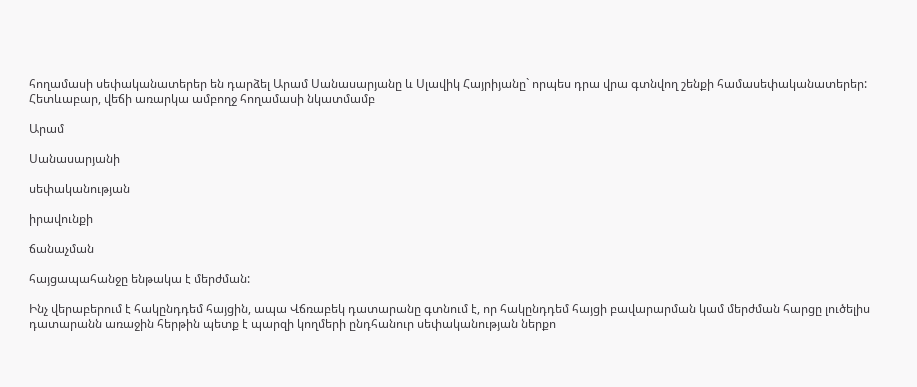հողամասի սեփականատերեր են դարձել Արամ Սանասարյանը և Սլավիկ Հայրիյանը` որպես դրա վրա գտնվող շենքի համասեփականատերեր: Հետևաբար, վեճի առարկա ամբողջ հողամասի նկատմամբ

Արամ

Սանասարյանի

սեփականության

իրավունքի

ճանաչման

հայցապահանջը ենթակա է մերժման:

Ինչ վերաբերում է հակընդդեմ հայցին, ապա Վճռաբեկ դատարանը գտնում է, որ հակընդդեմ հայցի բավարարման կամ մերժման հարցը լուծելիս դատարանն առաջին հերթին պետք է պարզի կողմերի ընդհանուր սեփականության ներքո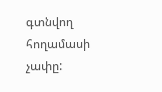գտնվող հողամասի չափը: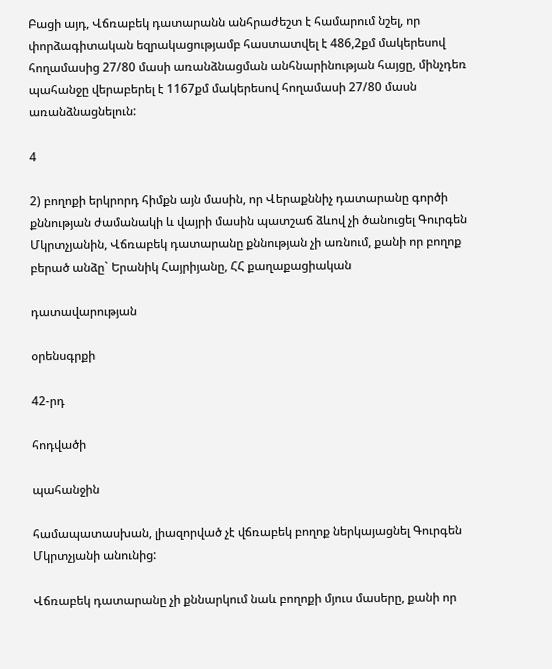Բացի այդ, Վճռաբեկ դատարանն անհրաժեշտ է համարում նշել, որ փորձագիտական եզրակացությամբ հաստատվել է 486,2քմ մակերեսով հողամասից 27/80 մասի առանձնացման անհնարինության հայցը, մինչդեռ պահանջը վերաբերել է 1167քմ մակերեսով հողամասի 27/80 մասն առանձնացնելուն:

4

2) բողոքի երկրորդ հիմքն այն մասին, որ Վերաքննիչ դատարանը գործի քննության ժամանակի և վայրի մասին պատշաճ ձևով չի ծանուցել Գուրգեն Մկրտչյանին, Վճռաբեկ դատարանը քննության չի առնում, քանի որ բողոք բերած անձը` Երանիկ Հայրիյանը, ՀՀ քաղաքացիական

դատավարության

օրենսգրքի

42-րդ

հոդվածի

պահանջին

համապատասխան, լիազորված չէ վճռաբեկ բողոք ներկայացնել Գուրգեն Մկրտչյանի անունից:

Վճռաբեկ դատարանը չի քննարկում նաև բողոքի մյուս մասերը, քանի որ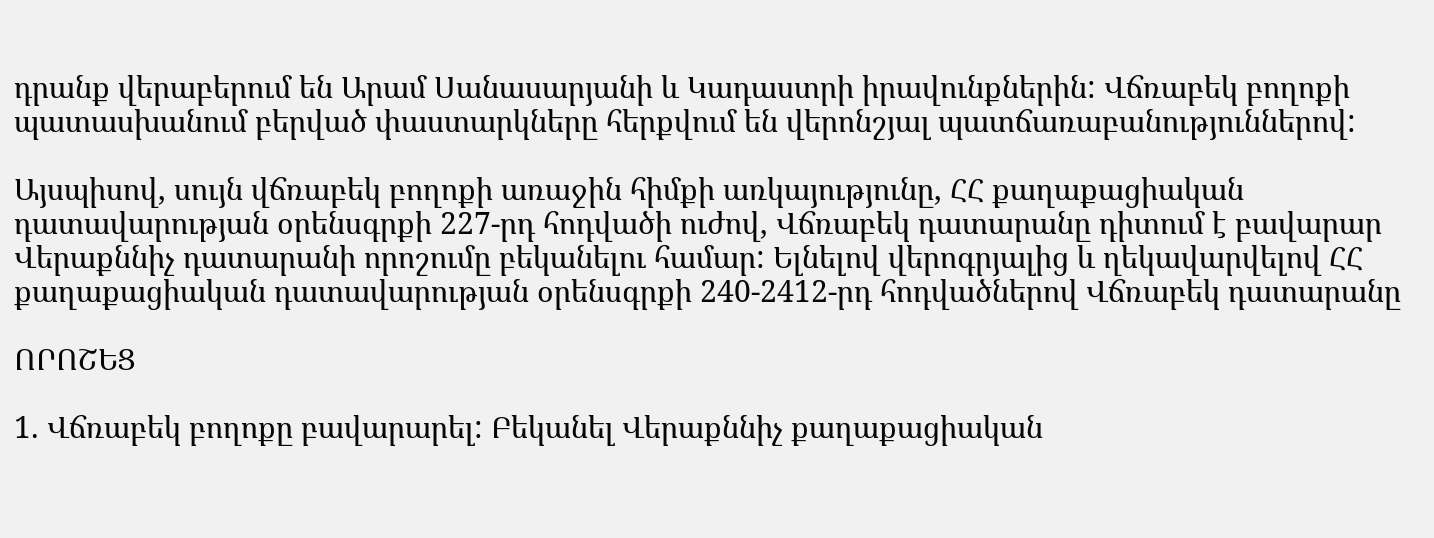դրանք վերաբերում են Արամ Սանասարյանի և Կադաստրի իրավունքներին: Վճռաբեկ բողոքի պատասխանում բերված փաստարկները հերքվում են վերոնշյալ պատճառաբանություններով:

Այսպիսով, սույն վճռաբեկ բողոքի առաջին հիմքի առկայությունը, ՀՀ քաղաքացիական դատավարության օրենսգրքի 227-րդ հոդվածի ուժով, Վճռաբեկ դատարանը դիտում է բավարար Վերաքննիչ դատարանի որոշումը բեկանելու համար: Ելնելով վերոգրյալից և ղեկավարվելով ՀՀ քաղաքացիական դատավարության օրենսգրքի 240-2412-րդ հոդվածներով Վճռաբեկ դատարանը

ՈՐՈՇԵՑ

1. Վճռաբեկ բողոքը բավարարել: Բեկանել Վերաքննիչ քաղաքացիական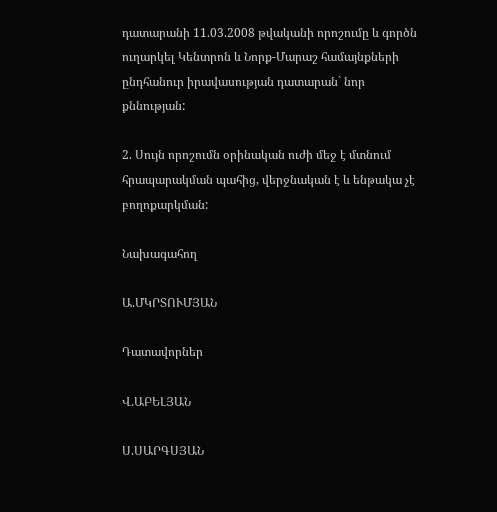դատարանի 11.03.2008 թվականի որոշումը և գործն ուղարկել Կենտրոն և Նորք-Մարաշ համայնքների ընդհանուր իրավասության դատարան` նոր քննության:

2. Սույն որոշումն օրինական ուժի մեջ է մտնում հրապարակման պահից, վերջնական է և ենթակա չէ բողոքարկման:

Նախագահող

Ա.ՄԿՐՏՈՒՄՅԱՆ

Դատավորներ

Վ.ԱԲԵԼՅԱՆ

Ս.ՍԱՐԳՍՅԱՆ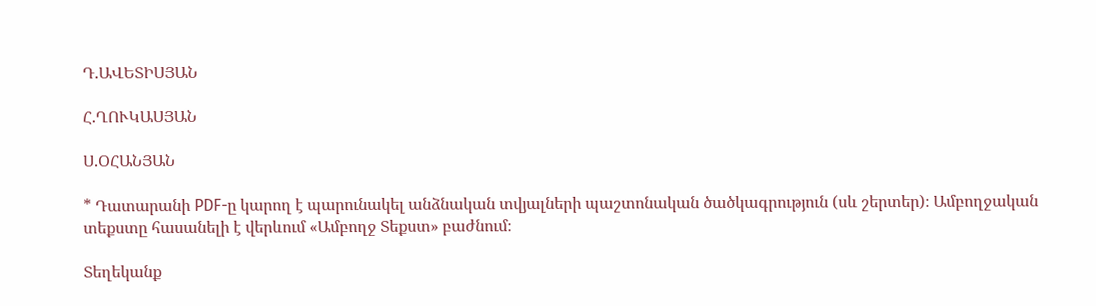Դ.ԱՎԵՏԻՍՅԱՆ

Հ.ՂՈՒԿԱՍՅԱՆ

Ս.ՕՀԱՆՅԱՆ

* Դատարանի PDF-ը կարող է պարունակել անձնական տվյալների պաշտոնական ծածկագրություն (սև շերտեր)։ Ամբողջական տեքստը հասանելի է վերևում «Ամբողջ Տեքստ» բաժնում։

Տեղեկանք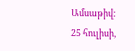Ամսաթիվ:
25 հուլիսի,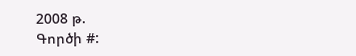2008 թ.
Գործի #: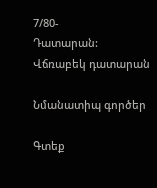7/80-
Դատարան:
Վճռաբեկ դատարան

Նմանատիպ գործեր

Գտեք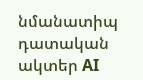նմանատիպ դատական ակտեր AI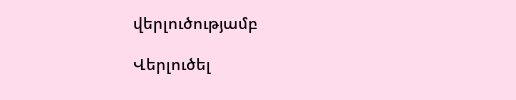վերլուծությամբ

Վերլուծել